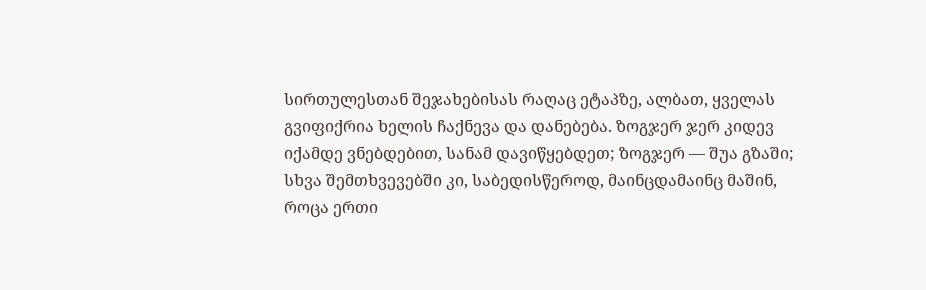სირთულესთან შეჯახებისას რაღაც ეტაპზე, ალბათ, ყველას გვიფიქრია ხელის ჩაქნევა და დანებება. ზოგჯერ ჯერ კიდევ იქამდე ვნებდებით, სანამ დავიწყებდეთ; ზოგჯერ — შუა გზაში; სხვა შემთხვევებში კი, საბედისწეროდ, მაინცდამაინც მაშინ, როცა ერთი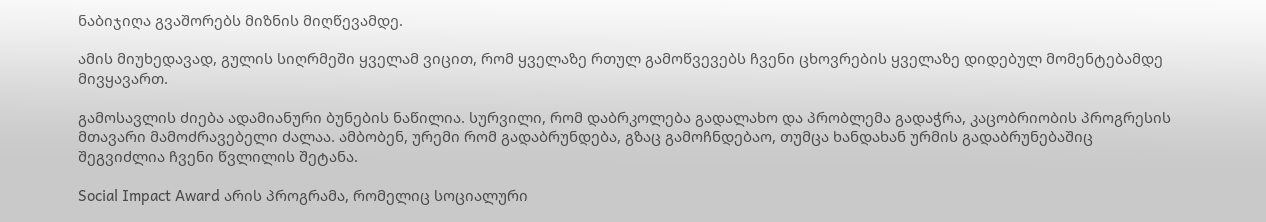ნაბიჯიღა გვაშორებს მიზნის მიღწევამდე.

ამის მიუხედავად, გულის სიღრმეში ყველამ ვიცით, რომ ყველაზე რთულ გამოწვევებს ჩვენი ცხოვრების ყველაზე დიდებულ მომენტებამდე მივყავართ.

გამოსავლის ძიება ადამიანური ბუნების ნაწილია. სურვილი, რომ დაბრკოლება გადალახო და პრობლემა გადაჭრა, კაცობრიობის პროგრესის მთავარი მამოძრავებელი ძალაა. ამბობენ, ურემი რომ გადაბრუნდება, გზაც გამოჩნდებაო, თუმცა ხანდახან ურმის გადაბრუნებაშიც შეგვიძლია ჩვენი წვლილის შეტანა.

Social Impact Award არის პროგრამა, რომელიც სოციალური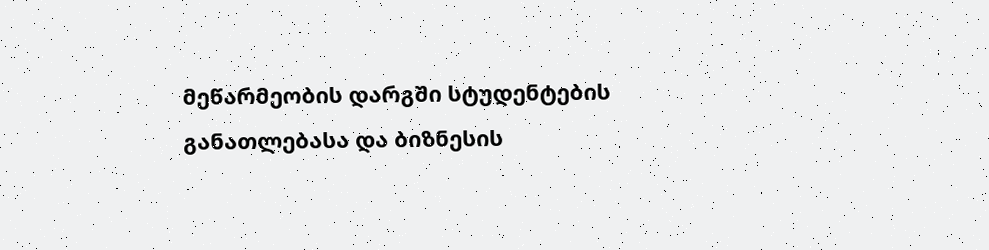მეწარმეობის დარგში სტუდენტების განათლებასა და ბიზნესის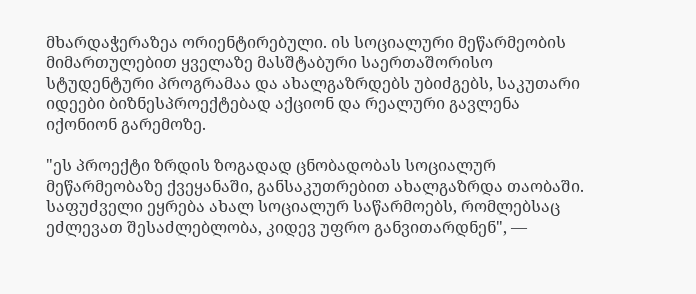მხარდაჭერაზეა ორიენტირებული. ის სოციალური მეწარმეობის მიმართულებით ყველაზე მასშტაბური საერთაშორისო სტუდენტური პროგრამაა და ახალგაზრდებს უბიძგებს, საკუთარი იდეები ბიზნესპროექტებად აქციონ და რეალური გავლენა იქონიონ გარემოზე.

"ეს პროექტი ზრდის ზოგადად ცნობადობას სოციალურ მეწარმეობაზე ქვეყანაში, განსაკუთრებით ახალგაზრდა თაობაში. საფუძველი ეყრება ახალ სოციალურ საწარმოებს, რომლებსაც ეძლევათ შესაძლებლობა, კიდევ უფრო განვითარდნენ", —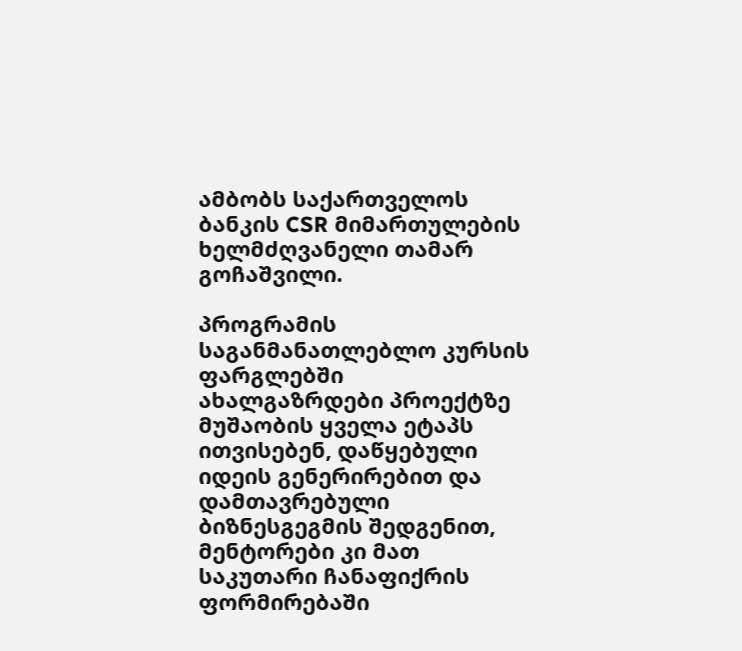ამბობს საქართველოს ბანკის CSR მიმართულების ხელმძღვანელი თამარ გოჩაშვილი.

პროგრამის საგანმანათლებლო კურსის ფარგლებში ახალგაზრდები პროექტზე მუშაობის ყველა ეტაპს ითვისებენ, დაწყებული იდეის გენერირებით და დამთავრებული ბიზნესგეგმის შედგენით, მენტორები კი მათ საკუთარი ჩანაფიქრის ფორმირებაში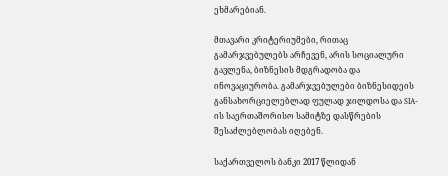ეხმარებიან.

მთავარი კრიტერიუმები, რითაც გამარჯვებულებს არჩევენ, არის სოციალური გავლენა, ბიზნესის მდგრადობა და ინოვაციურობა. გამარჯვებულები ბიზნესიდეის განსახორციელებლად ფულად ჯილდოსა და SIA-ის საერთაშორისო სამიტზე დასწრების შესაძლებლობას იღებენ.

საქართველოს ბანკი 2017 წლიდან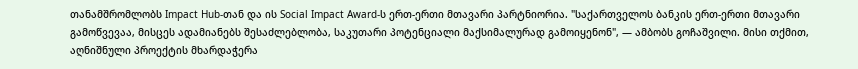თანამშრომლობს Impact Hub-თან და ის Social Impact Award-ს ერთ-ერთი მთავარი პარტნიორია. "საქართველოს ბანკის ერთ-ერთი მთავარი გამოწვევაა, მისცეს ადამიანებს შესაძლებლობა, საკუთარი პოტენციალი მაქსიმალურად გამოიყენონ", — ამბობს გოჩაშვილი. მისი თქმით, აღნიშნული პროექტის მხარდაჭერა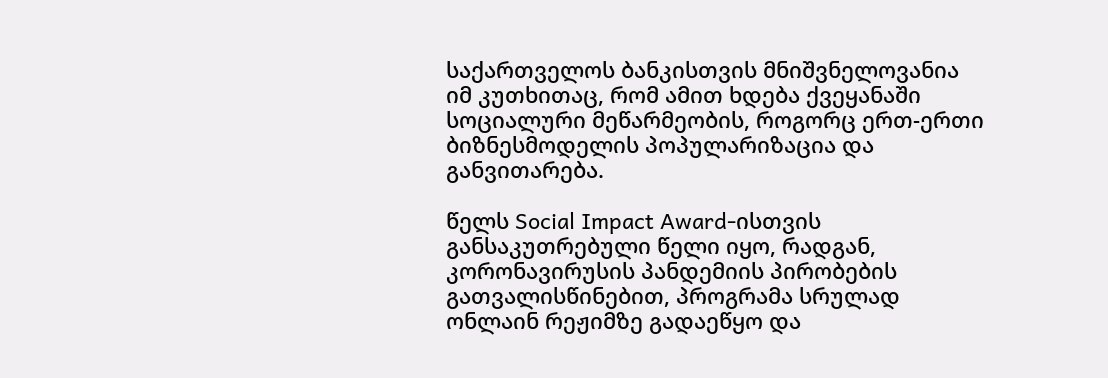საქართველოს ბანკისთვის მნიშვნელოვანია იმ კუთხითაც, რომ ამით ხდება ქვეყანაში სოციალური მეწარმეობის, როგორც ერთ-ერთი ბიზნესმოდელის პოპულარიზაცია და განვითარება.

წელს Social Impact Award-ისთვის განსაკუთრებული წელი იყო, რადგან, კორონავირუსის პანდემიის პირობების გათვალისწინებით, პროგრამა სრულად ონლაინ რეჟიმზე გადაეწყო და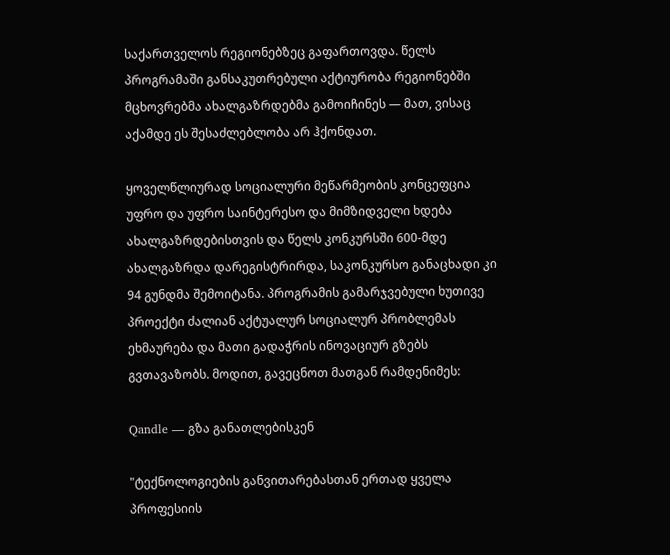საქართველოს რეგიონებზეც გაფართოვდა. წელს პროგრამაში განსაკუთრებული აქტიურობა რეგიონებში მცხოვრებმა ახალგაზრდებმა გამოიჩინეს — მათ, ვისაც აქამდე ეს შესაძლებლობა არ ჰქონდათ.

ყოველწლიურად სოციალური მეწარმეობის კონცეფცია უფრო და უფრო საინტერესო და მიმზიდველი ხდება ახალგაზრდებისთვის და წელს კონკურსში 600-მდე ახალგაზრდა დარეგისტრირდა, საკონკურსო განაცხადი კი 94 გუნდმა შემოიტანა. პროგრამის გამარჯვებული ხუთივე პროექტი ძალიან აქტუალურ სოციალურ პრობლემას ეხმაურება და მათი გადაჭრის ინოვაციურ გზებს გვთავაზობს. მოდით, გავეცნოთ მათგან რამდენიმეს:

Qandle — გზა განათლებისკენ

"ტექნოლოგიების განვითარებასთან ერთად ყველა პროფესიის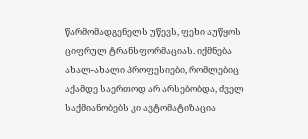წარმომადგენელს უწევს, ფეხი აუწყოს ციფრულ ტრანსფორმაციას. იქმნება ახალ-ახალი პროფესიები, რომლებიც აქამდე საერთოდ არ არსებობდა, ძველ საქმიანობებს კი ავტომატიზაცია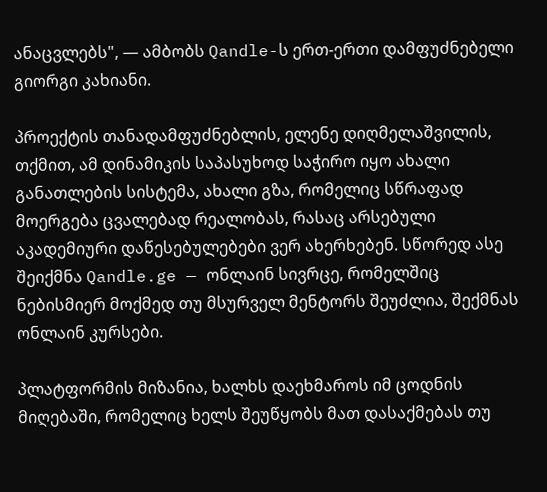ანაცვლებს", — ამბობს Qandle-ს ერთ-ერთი დამფუძნებელი გიორგი კახიანი.

პროექტის თანადამფუძნებლის, ელენე დიღმელაშვილის, თქმით, ამ დინამიკის საპასუხოდ საჭირო იყო ახალი განათლების სისტემა, ახალი გზა, რომელიც სწრაფად მოერგება ცვალებად რეალობას, რასაც არსებული აკადემიური დაწესებულებები ვერ ახერხებენ. სწორედ ასე შეიქმნა Qandle.ge — ონლაინ სივრცე, რომელშიც ნებისმიერ მოქმედ თუ მსურველ მენტორს შეუძლია, შექმნას ონლაინ კურსები.

პლატფორმის მიზანია, ხალხს დაეხმაროს იმ ცოდნის მიღებაში, რომელიც ხელს შეუწყობს მათ დასაქმებას თუ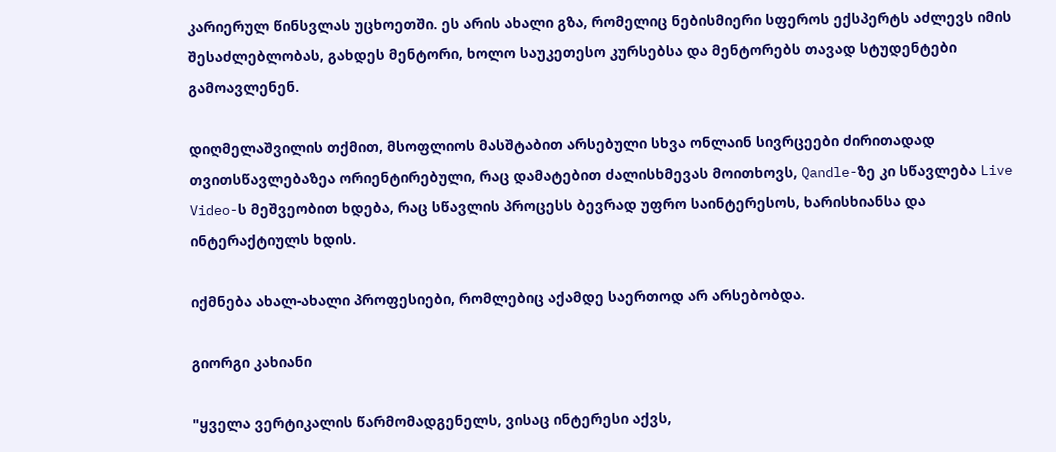კარიერულ წინსვლას უცხოეთში. ეს არის ახალი გზა, რომელიც ნებისმიერი სფეროს ექსპერტს აძლევს იმის შესაძლებლობას, გახდეს მენტორი, ხოლო საუკეთესო კურსებსა და მენტორებს თავად სტუდენტები გამოავლენენ.

დიღმელაშვილის თქმით, მსოფლიოს მასშტაბით არსებული სხვა ონლაინ სივრცეები ძირითადად თვითსწავლებაზეა ორიენტირებული, რაც დამატებით ძალისხმევას მოითხოვს, Qandle-ზე კი სწავლება Live Video-ს მეშვეობით ხდება, რაც სწავლის პროცესს ბევრად უფრო საინტერესოს, ხარისხიანსა და ინტერაქტიულს ხდის.

იქმნება ახალ-ახალი პროფესიები, რომლებიც აქამდე საერთოდ არ არსებობდა.

გიორგი კახიანი

"ყველა ვერტიკალის წარმომადგენელს, ვისაც ინტერესი აქვს,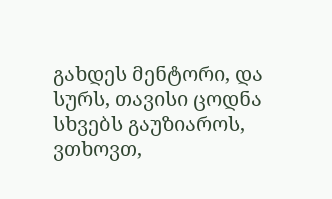გახდეს მენტორი, და სურს, თავისი ცოდნა სხვებს გაუზიაროს, ვთხოვთ,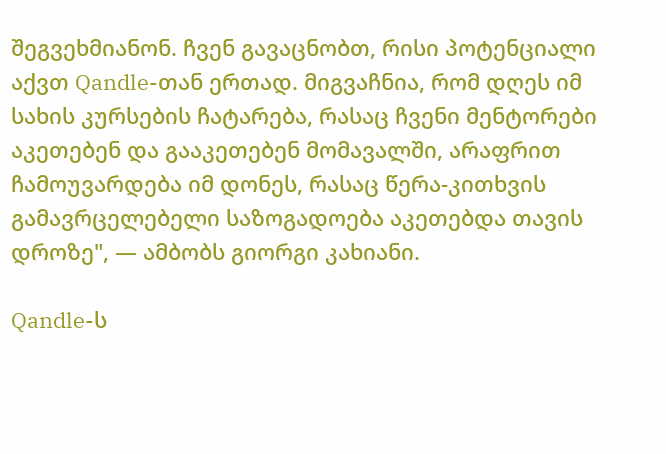შეგვეხმიანონ. ჩვენ გავაცნობთ, რისი პოტენციალი აქვთ Qandle-თან ერთად. მიგვაჩნია, რომ დღეს იმ სახის კურსების ჩატარება, რასაც ჩვენი მენტორები აკეთებენ და გააკეთებენ მომავალში, არაფრით ჩამოუვარდება იმ დონეს, რასაც წერა-კითხვის გამავრცელებელი საზოგადოება აკეთებდა თავის დროზე", — ამბობს გიორგი კახიანი.

Qandle-ს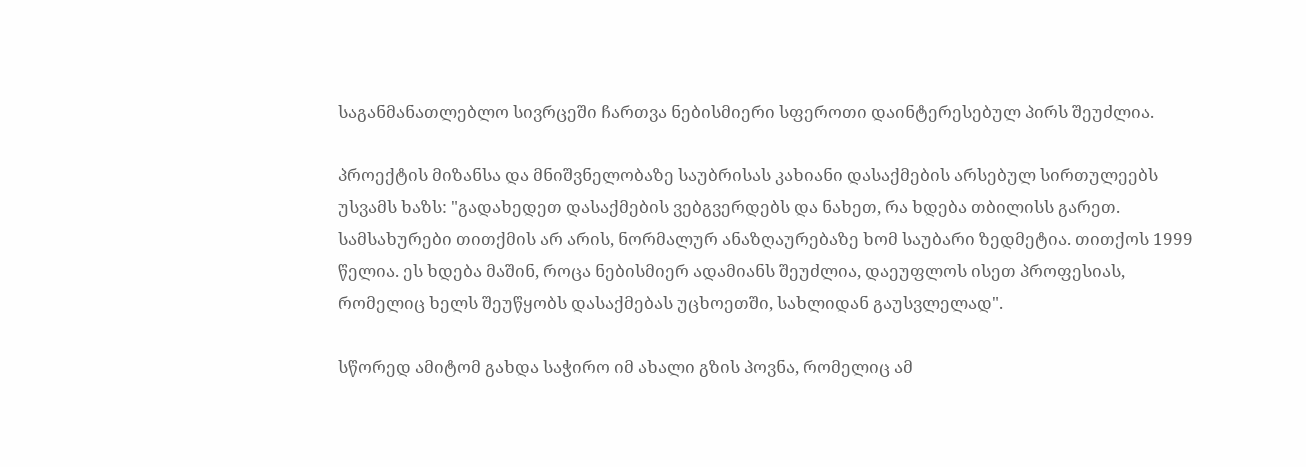საგანმანათლებლო სივრცეში ჩართვა ნებისმიერი სფეროთი დაინტერესებულ პირს შეუძლია.

პროექტის მიზანსა და მნიშვნელობაზე საუბრისას კახიანი დასაქმების არსებულ სირთულეებს უსვამს ხაზს: "გადახედეთ დასაქმების ვებგვერდებს და ნახეთ, რა ხდება თბილისს გარეთ. სამსახურები თითქმის არ არის, ნორმალურ ანაზღაურებაზე ხომ საუბარი ზედმეტია. თითქოს 1999 წელია. ეს ხდება მაშინ, როცა ნებისმიერ ადამიანს შეუძლია, დაეუფლოს ისეთ პროფესიას, რომელიც ხელს შეუწყობს დასაქმებას უცხოეთში, სახლიდან გაუსვლელად".

სწორედ ამიტომ გახდა საჭირო იმ ახალი გზის პოვნა, რომელიც ამ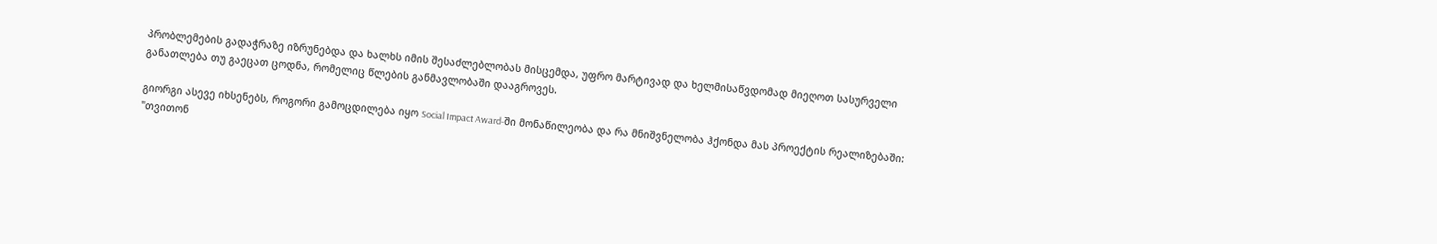პრობლემების გადაჭრაზე იზრუნებდა და ხალხს იმის შესაძლებლობას მისცემდა, უფრო მარტივად და ხელმისაწვდომად მიეღოთ სასურველი განათლება თუ გაეცათ ცოდნა, რომელიც წლების განმავლობაში დააგროვეს.

გიორგი ასევე იხსენებს, როგორი გამოცდილება იყო Social Impact Award-ში მონაწილეობა და რა მნიშვნელობა ჰქონდა მას პროექტის რეალიზებაში: "თვითონ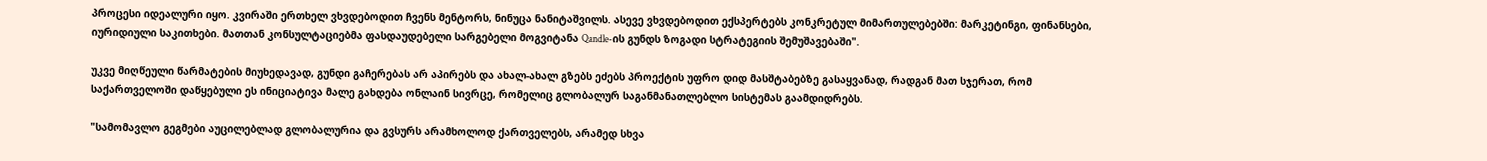პროცესი იდეალური იყო. კვირაში ერთხელ ვხვდებოდით ჩვენს მენტორს, ნინუცა ნანიტაშვილს. ასევე ვხვდებოდით ექსპერტებს კონკრეტულ მიმართულებებში: მარკეტინგი, ფინანსები, იურიდიული საკითხები. მათთან კონსულტაციებმა ფასდაუდებელი სარგებელი მოგვიტანა Qandle-ის გუნდს ზოგადი სტრატეგიის შემუშავებაში".

უკვე მიღწეული წარმატების მიუხედავად, გუნდი გაჩერებას არ აპირებს და ახალ-ახალ გზებს ეძებს პროექტის უფრო დიდ მასშტაბებზე გასაყვანად, რადგან მათ სჯერათ, რომ საქართველოში დაწყებული ეს ინიციატივა მალე გახდება ონლაინ სივრცე, რომელიც გლობალურ საგანმანათლებლო სისტემას გაამდიდრებს.

"სამომავლო გეგმები აუცილებლად გლობალურია და გვსურს არამხოლოდ ქართველებს, არამედ სხვა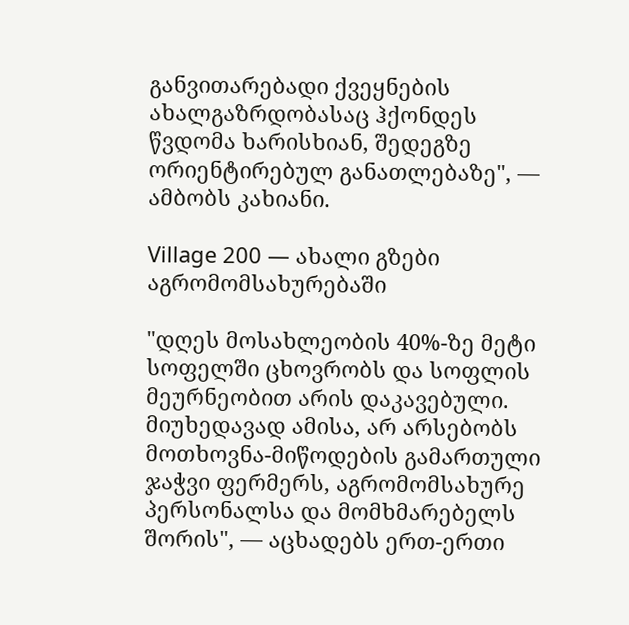განვითარებადი ქვეყნების ახალგაზრდობასაც ჰქონდეს წვდომა ხარისხიან, შედეგზე ორიენტირებულ განათლებაზე", — ამბობს კახიანი.

Village 200 — ახალი გზები აგრომომსახურებაში

"დღეს მოსახლეობის 40%-ზე მეტი სოფელში ცხოვრობს და სოფლის მეურნეობით არის დაკავებული. მიუხედავად ამისა, არ არსებობს მოთხოვნა-მიწოდების გამართული ჯაჭვი ფერმერს, აგრომომსახურე პერსონალსა და მომხმარებელს შორის", — აცხადებს ერთ-ერთი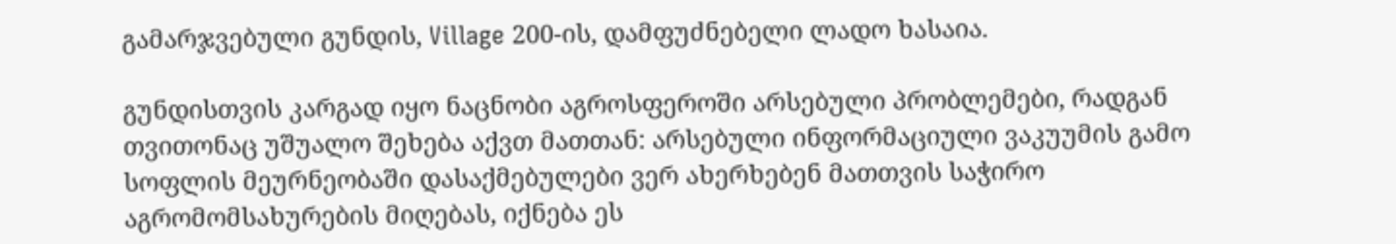გამარჯვებული გუნდის, Village 200-ის, დამფუძნებელი ლადო ხასაია.

გუნდისთვის კარგად იყო ნაცნობი აგროსფეროში არსებული პრობლემები, რადგან თვითონაც უშუალო შეხება აქვთ მათთან: არსებული ინფორმაციული ვაკუუმის გამო სოფლის მეურნეობაში დასაქმებულები ვერ ახერხებენ მათთვის საჭირო აგრომომსახურების მიღებას, იქნება ეს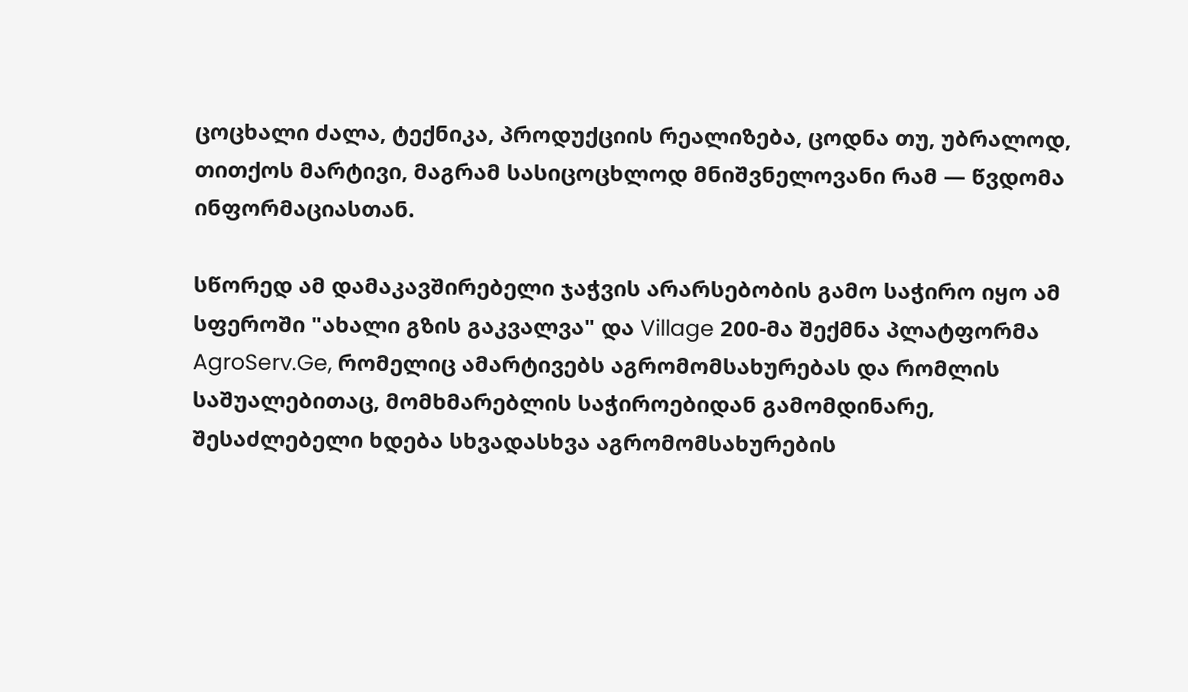ცოცხალი ძალა, ტექნიკა, პროდუქციის რეალიზება, ცოდნა თუ, უბრალოდ, თითქოს მარტივი, მაგრამ სასიცოცხლოდ მნიშვნელოვანი რამ — წვდომა ინფორმაციასთან.

სწორედ ამ დამაკავშირებელი ჯაჭვის არარსებობის გამო საჭირო იყო ამ სფეროში "ახალი გზის გაკვალვა" და Village 200-მა შექმნა პლატფორმა AgroServ.Ge, რომელიც ამარტივებს აგრომომსახურებას და რომლის საშუალებითაც, მომხმარებლის საჭიროებიდან გამომდინარე, შესაძლებელი ხდება სხვადასხვა აგრომომსახურების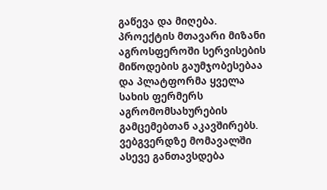გაწევა და მიღება. პროექტის მთავარი მიზანი აგროსფეროში სერვისების მიწოდების გაუმჯობესებაა და პლატფორმა ყველა სახის ფერმერს აგრომომსახურების გამცემებთან აკავშირებს. ვებგვერდზე მომავალში ასევე განთავსდება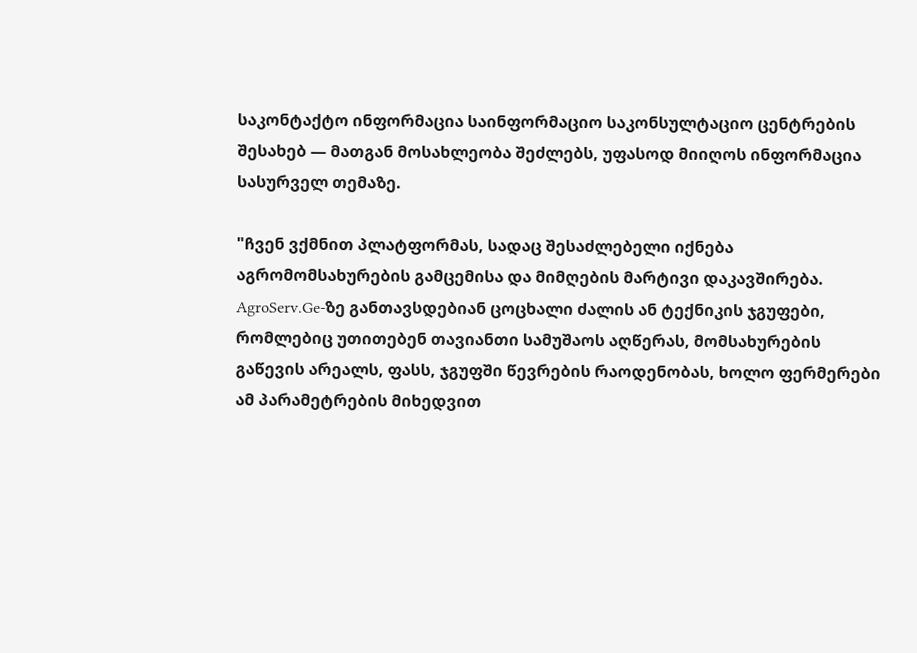საკონტაქტო ინფორმაცია საინფორმაციო საკონსულტაციო ცენტრების შესახებ — მათგან მოსახლეობა შეძლებს, უფასოდ მიიღოს ინფორმაცია სასურველ თემაზე.

"ჩვენ ვქმნით პლატფორმას, სადაც შესაძლებელი იქნება აგრომომსახურების გამცემისა და მიმღების მარტივი დაკავშირება. AgroServ.Ge-ზე განთავსდებიან ცოცხალი ძალის ან ტექნიკის ჯგუფები, რომლებიც უთითებენ თავიანთი სამუშაოს აღწერას, მომსახურების გაწევის არეალს, ფასს, ჯგუფში წევრების რაოდენობას, ხოლო ფერმერები ამ პარამეტრების მიხედვით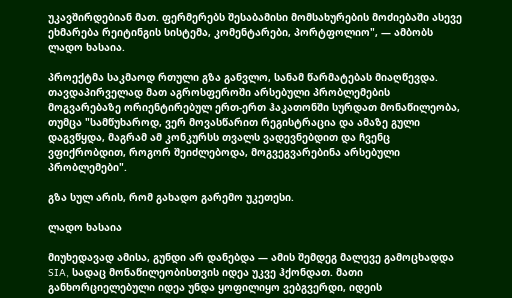უკავშირდებიან მათ. ფერმერებს შესაბამისი მომსახურების მოძიებაში ასევე ეხმარება რეიტინგის სისტემა, კომენტარები, პორტფოლიო", — ამბობს ლადო ხასაია.

პროექტმა საკმაოდ რთული გზა განვლო, სანამ წარმატებას მიაღწევდა. თავდაპირველად მათ აგროსფეროში არსებული პრობლემების მოგვარებაზე ორიენტირებულ ერთ-ერთ ჰაკათონში სურდათ მონაწილეობა, თუმცა "სამწუხაროდ, ვერ მოვასწარით რეგისტრაცია და ამაზე გული დაგვწყდა, მაგრამ ამ კონკურსს თვალს ვადევნებდით და ჩვენც ვფიქრობდით, როგორ შეიძლებოდა, მოგვეგვარებინა არსებული პრობლემები".

გზა სულ არის, რომ გახადო გარემო უკეთესი.

ლადო ხასაია

მიუხედავად ამისა, გუნდი არ დანებდა — ამის შემდეგ მალევე გამოცხადდა SIA, სადაც მონაწილეობისთვის იდეა უკვე ჰქონდათ. მათი განხორციელებული იდეა უნდა ყოფილიყო ვებგვერდი, იდეის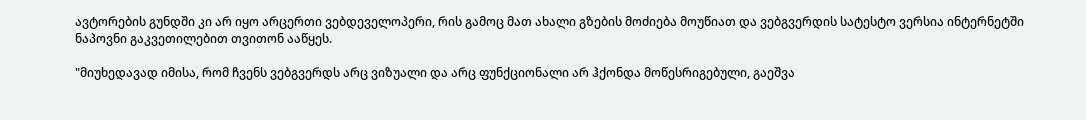ავტორების გუნდში კი არ იყო არცერთი ვებდეველოპერი, რის გამოც მათ ახალი გზების მოძიება მოუწიათ და ვებგვერდის სატესტო ვერსია ინტერნეტში ნაპოვნი გაკვეთილებით თვითონ ააწყეს.

"მიუხედავად იმისა, რომ ჩვენს ვებგვერდს არც ვიზუალი და არც ფუნქციონალი არ ჰქონდა მოწესრიგებული, გაეშვა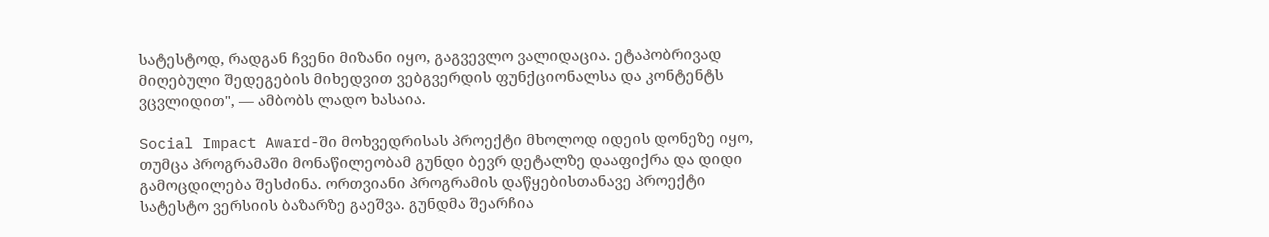სატესტოდ, რადგან ჩვენი მიზანი იყო, გაგვევლო ვალიდაცია. ეტაპობრივად მიღებული შედეგების მიხედვით ვებგვერდის ფუნქციონალსა და კონტენტს ვცვლიდით", — ამბობს ლადო ხასაია.

Social Impact Award-ში მოხვედრისას პროექტი მხოლოდ იდეის დონეზე იყო, თუმცა პროგრამაში მონაწილეობამ გუნდი ბევრ დეტალზე დააფიქრა და დიდი გამოცდილება შესძინა. ორთვიანი პროგრამის დაწყებისთანავე პროექტი სატესტო ვერსიის ბაზარზე გაეშვა. გუნდმა შეარჩია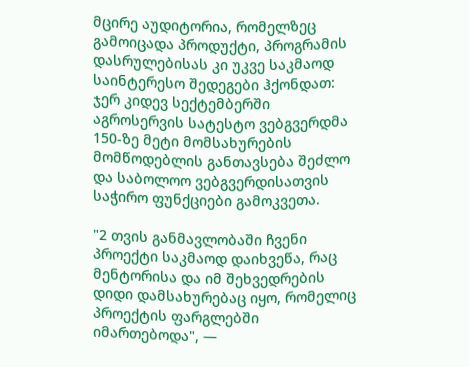მცირე აუდიტორია, რომელზეც გამოიცადა პროდუქტი, პროგრამის დასრულებისას კი უკვე საკმაოდ საინტერესო შედეგები ჰქონდათ: ჯერ კიდევ სექტემბერში აგროსერვის სატესტო ვებგვერდმა 150-ზე მეტი მომსახურების მომწოდებლის განთავსება შეძლო და საბოლოო ვებგვერდისათვის საჭირო ფუნქციები გამოკვეთა.

"2 თვის განმავლობაში ჩვენი პროექტი საკმაოდ დაიხვეწა, რაც მენტორისა და იმ შეხვედრების დიდი დამსახურებაც იყო, რომელიც პროექტის ფარგლებში იმართებოდა", —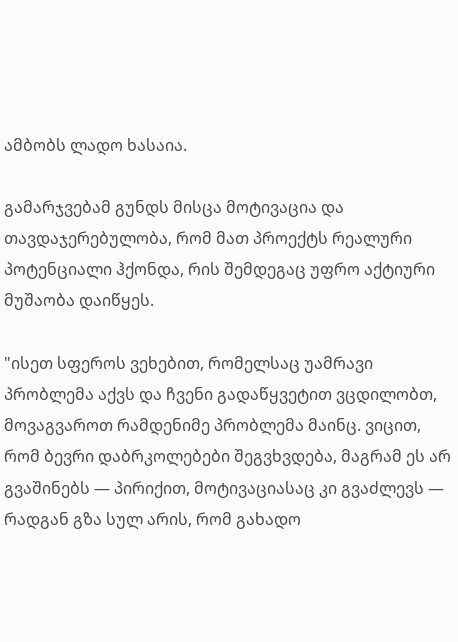ამბობს ლადო ხასაია.

გამარჯვებამ გუნდს მისცა მოტივაცია და თავდაჯერებულობა, რომ მათ პროექტს რეალური პოტენციალი ჰქონდა, რის შემდეგაც უფრო აქტიური მუშაობა დაიწყეს.

"ისეთ სფეროს ვეხებით, რომელსაც უამრავი პრობლემა აქვს და ჩვენი გადაწყვეტით ვცდილობთ, მოვაგვაროთ რამდენიმე პრობლემა მაინც. ვიცით, რომ ბევრი დაბრკოლებები შეგვხვდება, მაგრამ ეს არ გვაშინებს — პირიქით, მოტივაციასაც კი გვაძლევს — რადგან გზა სულ არის, რომ გახადო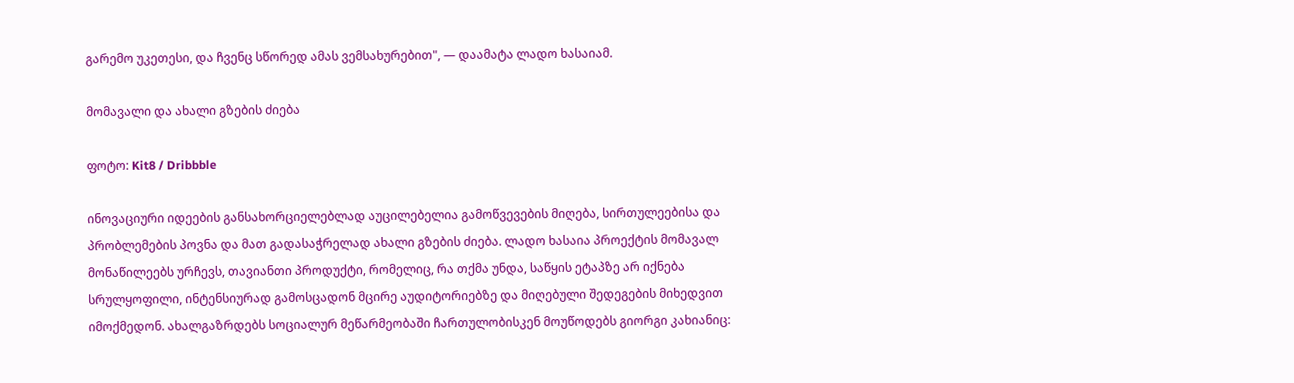გარემო უკეთესი, და ჩვენც სწორედ ამას ვემსახურებით", — დაამატა ლადო ხასაიამ.

მომავალი და ახალი გზების ძიება

ფოტო: Kit8 / Dribbble

ინოვაციური იდეების განსახორციელებლად აუცილებელია გამოწვევების მიღება, სირთულეებისა და პრობლემების პოვნა და მათ გადასაჭრელად ახალი გზების ძიება. ლადო ხასაია პროექტის მომავალ მონაწილეებს ურჩევს, თავიანთი პროდუქტი, რომელიც, რა თქმა უნდა, საწყის ეტაპზე არ იქნება სრულყოფილი, ინტენსიურად გამოსცადონ მცირე აუდიტორიებზე და მიღებული შედეგების მიხედვით იმოქმედონ. ახალგაზრდებს სოციალურ მეწარმეობაში ჩართულობისკენ მოუწოდებს გიორგი კახიანიც: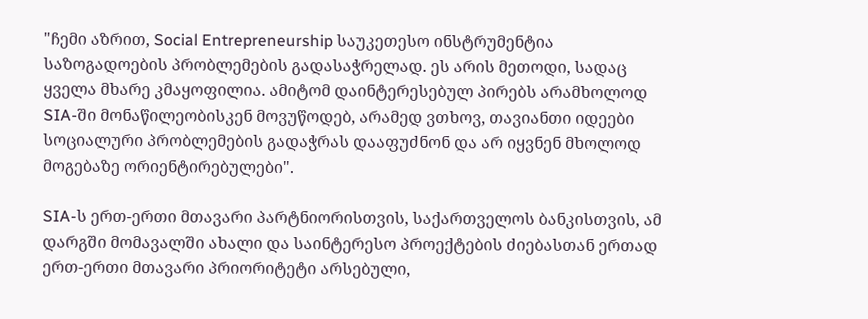"ჩემი აზრით, Social Entrepreneurship საუკეთესო ინსტრუმენტია საზოგადოების პრობლემების გადასაჭრელად. ეს არის მეთოდი, სადაც ყველა მხარე კმაყოფილია. ამიტომ დაინტერესებულ პირებს არამხოლოდ SIA-ში მონაწილეობისკენ მოვუწოდებ, არამედ ვთხოვ, თავიანთი იდეები სოციალური პრობლემების გადაჭრას დააფუძნონ და არ იყვნენ მხოლოდ მოგებაზე ორიენტირებულები".

SIA-ს ერთ-ერთი მთავარი პარტნიორისთვის, საქართველოს ბანკისთვის, ამ დარგში მომავალში ახალი და საინტერესო პროექტების ძიებასთან ერთად ერთ-ერთი მთავარი პრიორიტეტი არსებული,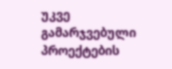უკვე გამარჯვებული პროექტების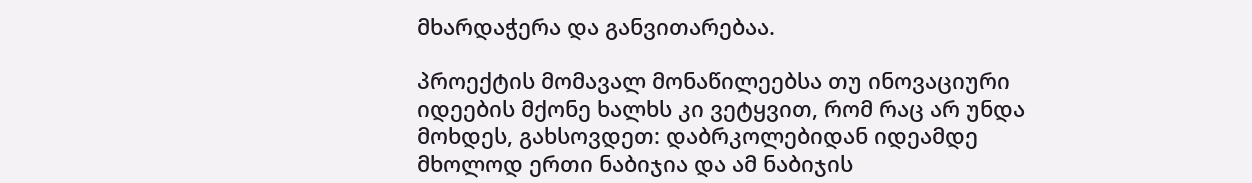მხარდაჭერა და განვითარებაა.

პროექტის მომავალ მონაწილეებსა თუ ინოვაციური იდეების მქონე ხალხს კი ვეტყვით, რომ რაც არ უნდა მოხდეს, გახსოვდეთ: დაბრკოლებიდან იდეამდე მხოლოდ ერთი ნაბიჯია და ამ ნაბიჯის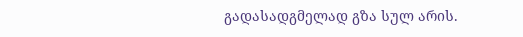გადასადგმელად გზა სულ არის.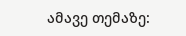ამავე თემაზე: